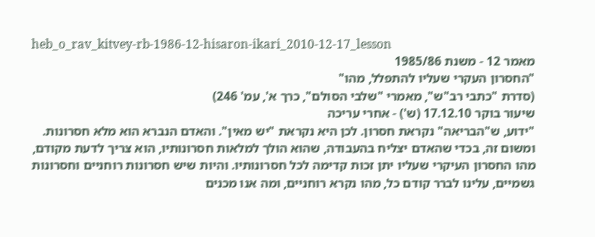heb_o_rav_kitvey-rb-1986-12-hisaron-ikari_2010-12-17_lesson
מאמר 12 - משנת 1985/86
"החסרון העקרי שעליו להתפלל, מהו"
(סדרת "כתבי רב"ש", מאמרי "שלבי הסולם", כרך א', עמ' 246)
שיעור בוקר 17.12.10 (ש') - אחרי עריכה
"ידוע, ש"הבריאה" נקראת חסרון. לכן היא נקראת "יש מאין". והאדם הנברא הוא מלא חסרונות. ומשום זה, בכדי שהאדם יצליח בהעבודה, שהוא הולך למלאות חסרונותיו, הוא צריך לדעת מקודם, מהו החסרון העיקרי שעליו יתן זכות קדימה לכל חסרונותיו. והיות שיש חסרונות רוחניים וחסרונות גשמיים, עלינו לברר קודם כל, מהו נקרא רוחניים, ומה אנו מכנים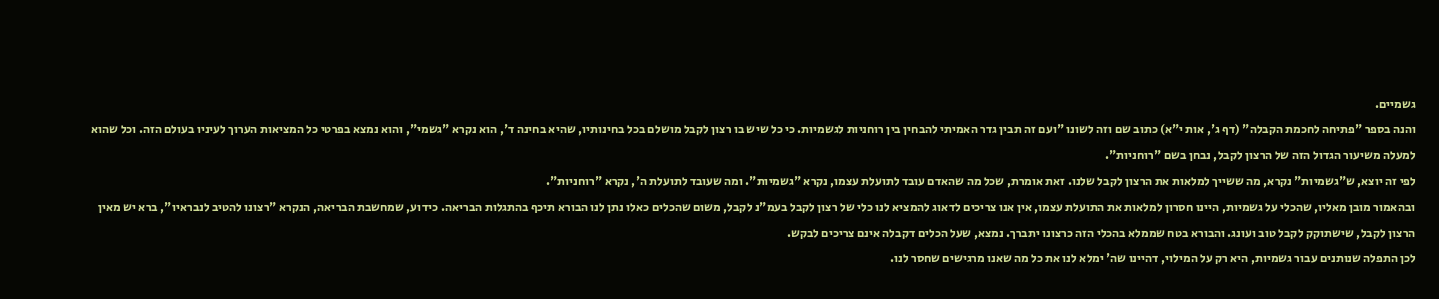גשמיים.
והנה בספר "פתיחה לחכמת הקבלה" (דף ג', אות י"א) כתוב שם וזה לשונו "ועם זה תבין גדר האמיתי להבחין בין רוחניות לגשמיות. כי כל שיש בו רצון לקבל מושלם בכל בחינותיו, שהיא בחינה ד', הוא נקרא "גשמי", והוא נמצא בפרטי כל המציאות הערוך לעיניו בעולם הזה. וכל שהוא למעלה משיעור הגדול הזה של הרצון לקבל, נבחן בשם "רוחניות".
לפי זה יוצא, ש"גשמיות" נקרא, מה ששייך למלאות את הרצון לקבל שלנו. זאת אומרת, שכל מה שהאדם עובד לתועלת עצמו, נקרא "גשמיות". ומה שעובד לתועלת ה', נקרא "רוחניות".
ובהאמור מובן מאליו, שהכלי על גשמיות, היינו חסרון למלאות את התועלת עצמו, אין אנו צריכים לדאוג להמציא לנו כלי של רצון לקבל בעמ"נ לקבל, משום שהכלים כאלו נתן לנו הבורא תיכף בהתגלות הבריאה. כידוע, שמחשבת הבריאה, הנקרא "רצונו להטיב לנבראיו", ברא יש מאין הרצון לקבל, שישתוקק לקבל טוב ועונג. והבורא בטח שממלא בהכלי הזה כרצונו יתברך. נמצא, שעל הכלים דקבלה אינם צריכים לבקש.
לכן התפלה שנותנים עבור גשמיות, היא רק על המילוי, דהיינו שה' ימלא לנו את כל מה שאנו מרגישים שחסר לנו.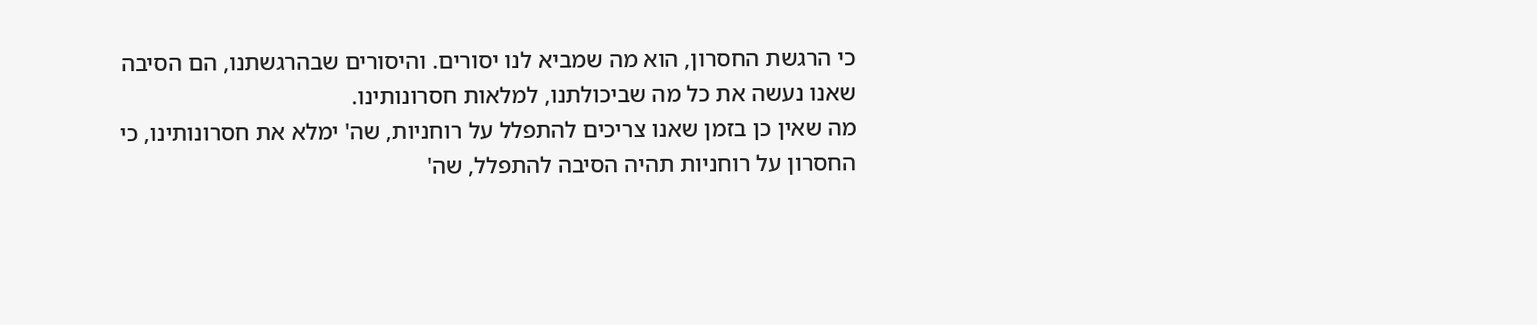כי הרגשת החסרון, הוא מה שמביא לנו יסורים. והיסורים שבהרגשתנו, הם הסיבה שאנו נעשה את כל מה שביכולתנו, למלאות חסרונותינו.
מה שאין כן בזמן שאנו צריכים להתפלל על רוחניות, שה' ימלא את חסרונותינו, כי החסרון על רוחניות תהיה הסיבה להתפלל, שה'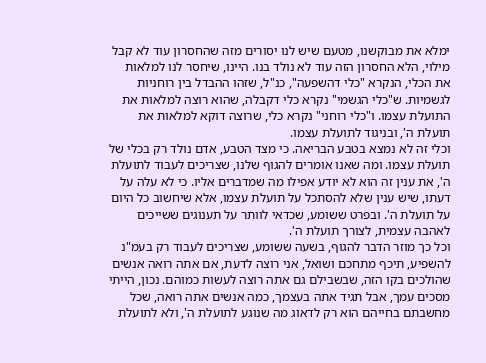ימלא את מבוקשנו, מטעם שיש לנו יסורים מזה שהחסרון עוד לא קבל מילוי, הלא החסרון הזה עוד לא נולד בנו. היינו, שיחסר לנו למלאות את הכלי, הנקרא "כלי דהשפעה", כנ"ל, שזהו ההבדל בין רוחניות לגשמיות. ש"כלי הגשמי" נקרא כלי דקבלה, שהוא רוצה למלאות את התועלת עצמו. ו"כלי רוחני" נקרא כלי, שרוצה דוקא למלאות את תועלת ה', ובניגוד לתועלת עצמו.
וכלי זה לא נמצא בטבע הבריאה. כי מצד הטבע, אדם נולד רק בכלי של תועלת עצמו. ומה שאנו אומרים להגוף שלנו, שצריכים לעבוד לתועלת ה', את ענין זה הוא לא יודע אפילו מה שמדברים אליו. כי לא עלה על דעתו, שיש ענין שלא להסתכל על תועלת עצמו, אלא שיחשוב כל היום על תועלת ה'. ובפרט ששומע, שכדאי לוותר על תענוגים ששייכים לאהבה עצמית, לצורך תועלת ה'.
וכל כך מוזר הדבר להגוף, בשעה ששומע, שצריכים לעבוד רק בעמ"נ להשפיע, תיכף מתחכם ושואל, אני רוצה לדעת, אם אתה רואה אנשים שהולכים בקו הזה, שבשבילם גם אתה רוצה לעשות כמוהם. נכון, הייתי מסכים עמך, אבל תגיד אתה בעצמך, כמה אנשים אתה רואה, שכל מחשבתם בחייהם הוא רק לדאוג מה שנוגע לתועלת ה', ולא לתועלת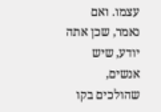עצמו. ואם נאמר, שכן אתה יודע, שיש אנשים, שהולכים בקו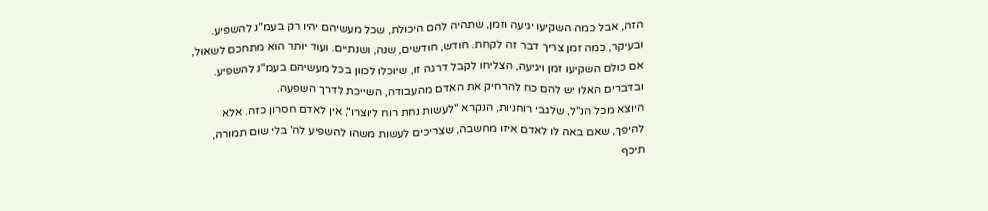הזה, אבל כמה השקיעו יגיעה וזמן, שתהיה להם היכולת, שכל מעשיהם יהיו רק בעמ"נ להשפיע. ובעיקר, כמה זמן צריך דבר זה לקחת. חודש, חודשים, שנה, ושנתיים. ועוד יותר הוא מתחכם לשאול, אם כולם השקיעו זמן ויגיעה, הצליחו לקבל דרגה זו, שיוכלו לכוון בכל מעשיהם בעמ"נ להשפיע. ובדברים האלו יש להם כח להרחיק את האדם מהעבודה, השייכת לדרך השפעה.
היוצא מכל הנ"ל, שלגבי רוחניות, הנקרא "לעשות נחת רוח ליוצרו", אין לאדם חסרון כזה. אלא להיפך, שאם באה לו לאדם איזו מחשבה, שצריכים לעשות משהו להשפיע לה' בלי שום תמורה, תיכף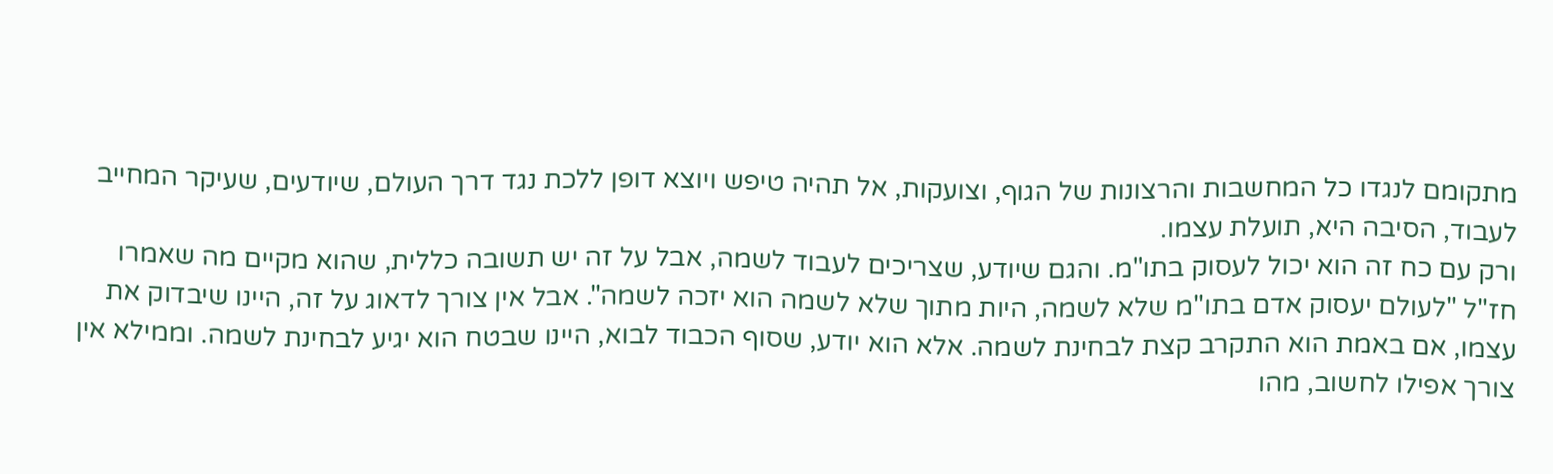מתקומם לנגדו כל המחשבות והרצונות של הגוף, וצועקות, אל תהיה טיפש ויוצא דופן ללכת נגד דרך העולם, שיודעים, שעיקר המחייב לעבוד, הסיבה היא, תועלת עצמו.
ורק עם כח זה הוא יכול לעסוק בתו"מ. והגם שיודע, שצריכים לעבוד לשמה, אבל על זה יש תשובה כללית, שהוא מקיים מה שאמרו חז"ל "לעולם יעסוק אדם בתו"מ שלא לשמה, היות מתוך שלא לשמה הוא יזכה לשמה". אבל אין צורך לדאוג על זה, היינו שיבדוק את עצמו, אם באמת הוא התקרב קצת לבחינת לשמה. אלא הוא יודע, שסוף הכבוד לבוא, היינו שבטח הוא יגיע לבחינת לשמה. וממילא אין צורך אפילו לחשוב, מהו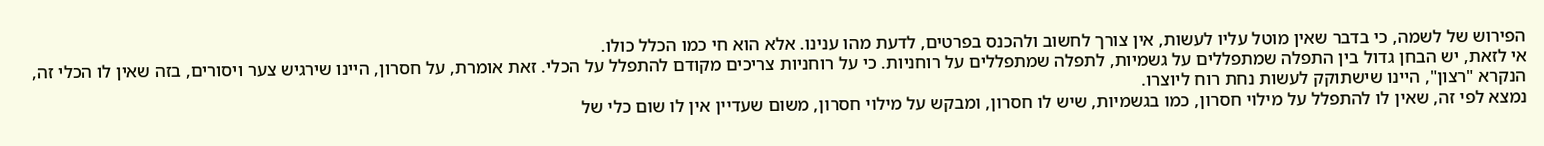הפירוש של לשמה, כי בדבר שאין מוטל עליו לעשות, אין צורך לחשוב ולהכנס בפרטים, לדעת מהו ענינו. אלא הוא חי כמו הכלל כולו.
אי לזאת, יש הבחן גדול בין התפלה שמתפללים על גשמיות, לתפלה שמתפללים על רוחניות. כי על רוחניות צריכים מקודם להתפלל על הכלי. זאת אומרת, על חסרון, היינו שירגיש צער ויסורים, בזה שאין לו הכלי זה, הנקרא "רצון", היינו שישתוקק לעשות נחת רוח ליוצרו.
נמצא לפי זה, שאין לו להתפלל על מילוי חסרון, כמו בגשמיות, שיש לו חסרון, ומבקש על מילוי חסרון, משום שעדיין אין לו שום כלי של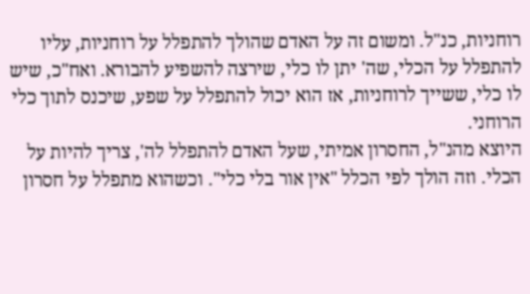רוחניות, כנ"ל. ומשום זה על האדם שהולך להתפלל על רוחניות, עליו להתפלל על הכלי, שה' יתן לו כלי, שירצה להשפיע להבורא. ואח"כ, שיש לו כלי, ששייך לרוחניות, אז הוא יכול להתפלל על שפע, שיכנס לתוך כלי הרוחני.
היוצא מהנ"ל, החסרון אמיתי, שעל האדם להתפלל לה', צריך להיות על הכלי. וזה הולך לפי הכלל "אין אור בלי כלי". וכשהוא מתפלל על חסרון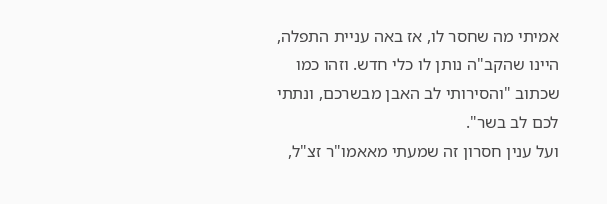אמיתי מה שחסר לו, אז באה עניית התפלה, היינו שהקב"ה נותן לו כלי חדש. וזהו כמו שכתוב "והסירותי לב האבן מבשרכם, ונתתי לכם לב בשר".
ועל ענין חסרון זה שמעתי מאאמו"ר זצ"ל,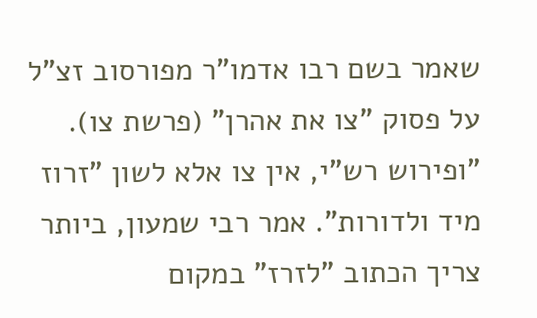שאמר בשם רבו אדמו"ר מפורסוב זצ"ל על פסוק "צו את אהרן" (פרשת צו). "ופירוש רש"י, אין צו אלא לשון "זרוז מיד ולדורות". אמר רבי שמעון, ביותר צריך הכתוב "לזרז" במקום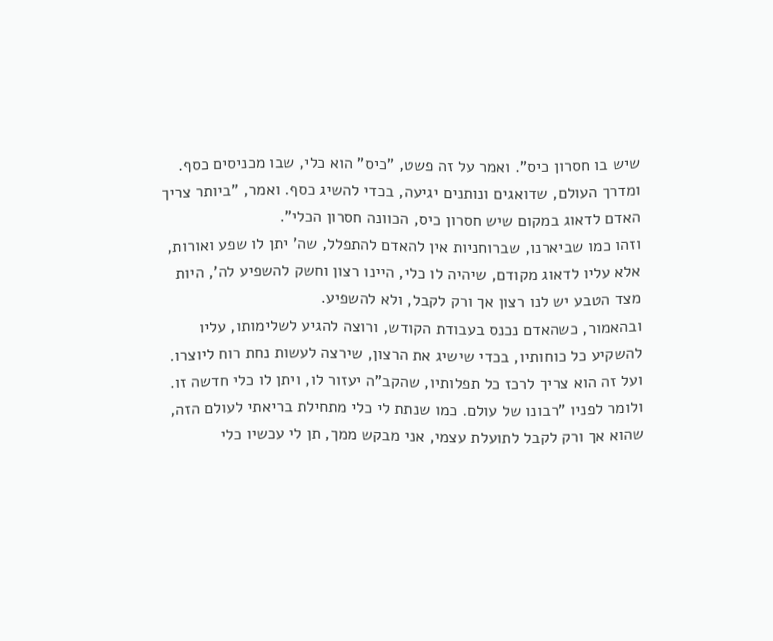שיש בו חסרון כיס". ואמר על זה פשט, "כיס" הוא כלי, שבו מכניסים כסף. ומדרך העולם, שדואגים ונותנים יגיעה, בכדי להשיג כסף. ואמר, "ביותר צריך האדם לדאוג במקום שיש חסרון כיס, הכוונה חסרון הכלי".
וזהו כמו שביארנו, שברוחניות אין להאדם להתפלל, שה' יתן לו שפע ואורות, אלא עליו לדאוג מקודם, שיהיה לו כלי, היינו רצון וחשק להשפיע לה', היות מצד הטבע יש לנו רצון אך ורק לקבל, ולא להשפיע.
ובהאמור, כשהאדם נכנס בעבודת הקודש, ורוצה להגיע לשלימותו, עליו להשקיע כל כוחותיו, בכדי שישיג את הרצון, שירצה לעשות נחת רוח ליוצרו. ועל זה הוא צריך לרכז כל תפלותיו, שהקב"ה יעזור לו, ויתן לו כלי חדשה זו. ולומר לפניו "רבונו של עולם. כמו שנתת לי כלי מתחילת בריאתי לעולם הזה, שהוא אך ורק לקבל לתועלת עצמי, אני מבקש ממך, תן לי עכשיו כלי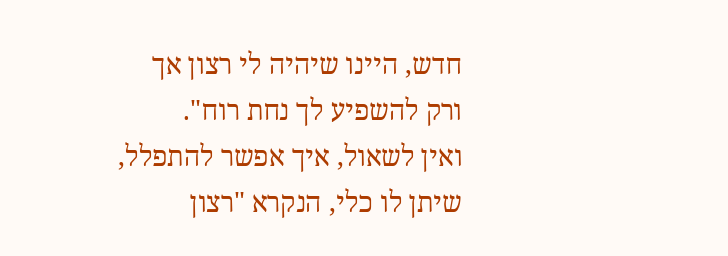חדש, היינו שיהיה לי רצון אך ורק להשפיע לך נחת רוח".
ואין לשאול, איך אפשר להתפלל, שיתן לו כלי, הנקרא "רצון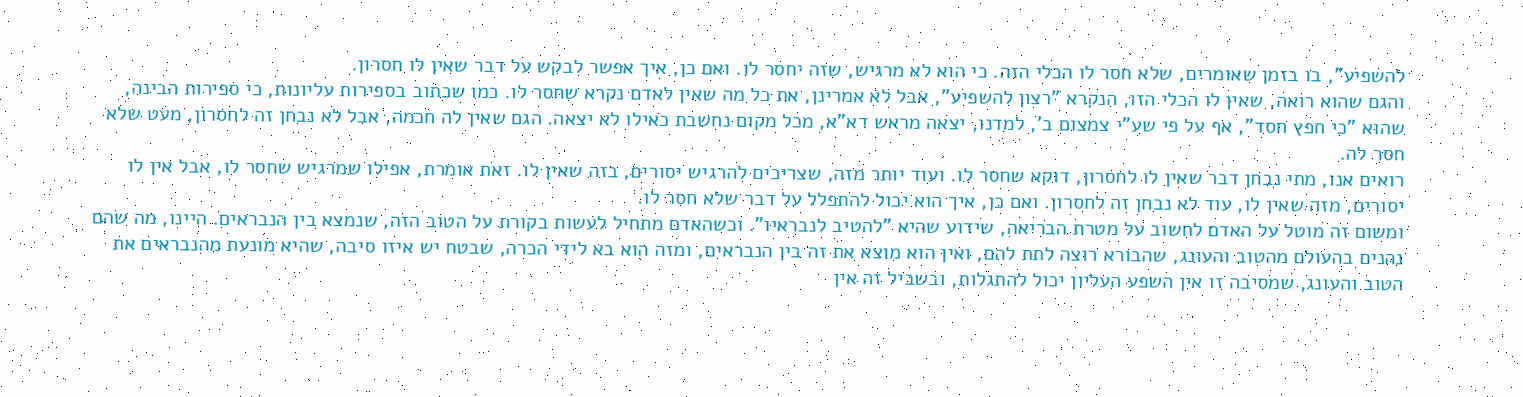להשפיע", בו בזמן שאומרים, שלא חסר לו הכלי הזה. כי הוא לא מרגיש, שזה יחסר לו. ואם כן, איך אפשר לבקש על דבר שאין לו חסרון.
והגם שהוא רואה, שאין לו הכלי הזו, הנקרא "רצון להשפיע", אבל לא אמרינן, את כל מה שאין לאדם נקרא שחסר לו. כמו שכתוב בספירות עליונות, כי ספירות הבינה, שהוא "כי חפץ חסד", אף על פי שע"י צמצום ב', למדנו, יצאה מראש דא"א, מכל מקום נחשבת כאילו לא יצאה. הגם שאין לה חכמה, אבל לא נבחן זה לחסרון, מעט שלא חסר לה.
רואים אנו, מתי נבחן דבר שאין לו לחסרון, דוקא שחסר לו. ועוד יותר מזה, שצריכים להרגיש יסורים, בזה שאין לו. זאת אומרת, אפילו שמרגיש שחסר לו, אבל אין לו יסורים, מזה שאין לו, עוד לא נבחן זה לחסרון. ואם כן, איך הוא יכול להתפלל על דבר שלא חסר לו.
ומשום זה מוטל על האדם לחשוב על מטרת הבריאה, שידוע שהיא "להטיב לנבראיו". וכשהאדם מתחיל לעשות בקורת על הטוב הזה, שנמצא בין הנבראים. היינו, מה שהם נהנים בהעולם מהטוב והעונג, שהבורא רוצה לתת להם, ואין הוא מוצא את זה בין הנבראים, ומזה הוא בא לידי הכרה, שבטח יש איזו סיבה, שהיא מונעת מהנבראים את הטוב והעונג, שמסיבה זו אין השפע העליון יכול להתגלות, ובשביל זה אין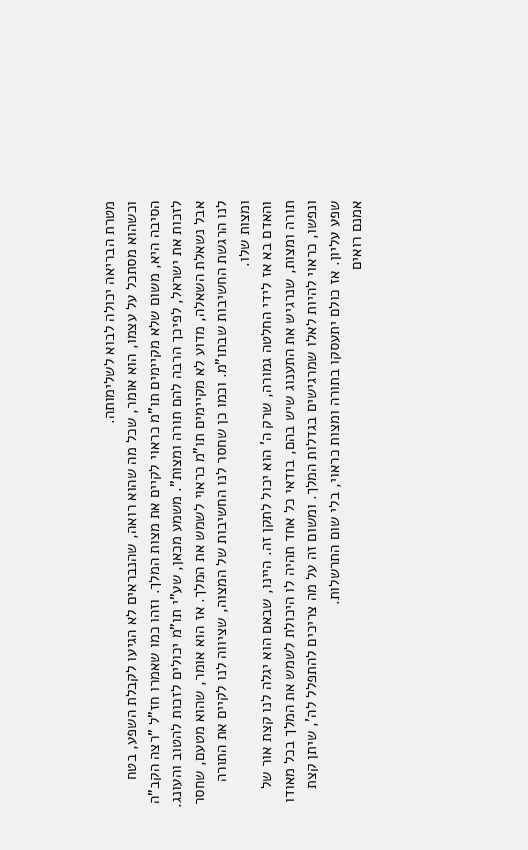מטרת הבריאה יכולה לבוא לשלימותה.
וכשהוא מסתכל על עצמו, הוא אומר, שכל מה שהוא רואה, שהנבראים לא הגיעו לקבלת השפע, בטח הסיבה היא, משום שלא מקיימים תו"מ כראוי לקיים את מצות המלך. וזהו כמו שאמרו חז"ל "רצה הקב"ה לזכות את ישראל, לפיכך הרבה להם תורה ומצות". משמע מכאן, שע"י תו"מ יכולים לזכות להטוב והעונג.
אבל נשאלת השאלה, מדוע לא מקיימים תו"מ כראוי לשמש את המלך. אז הוא אומר, שהוא מטעם, שחסר לנו הרגשת החשיבות שבתו"מ. וכמו כן שחסר לנו החשיבות של המצוה, שציווה לנו לקיים את התורה ומצות שלו.
והאדם בא אז לידי החלטה גמורה, שרק ה' הוא יכול לתקן זה. היינו, שבאם הוא יגלה לנו קצת אור של תורה ומצות, שנרגיש את התענוג שיש בהם, בודאי כל אחד תהיה לו היכולת לשמש את המלך בכל מאודו ונפשו, כראוי להיות לאלו שמרגישים בגדלות המלך. ומשום זה על מה צריכים להתפלל לה', שיתן קצת שפע עליון. אז כולם יתעסקו בתורה ומצות כראוי, בלי שום התרשלות.
אמנם רואים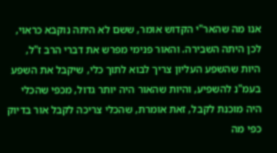אנו מה שהאר"י הקדוש אומר, ששם לא היתה נוקבא כראוי, לכן היתה השבירה. והאור פנימי מפרש את דברי הרב ז"ל, היות שהשפע העליון צריך לבוא לתוך כלי, שיקבל את השפע בעמ"נ להשפיע, והיות שהאור היה יותר גדול, מכפי שהכלי היה מוכנת לקבל, זאת אומרת, שהכלי צריכה לקבל אור בדיוק כפי מה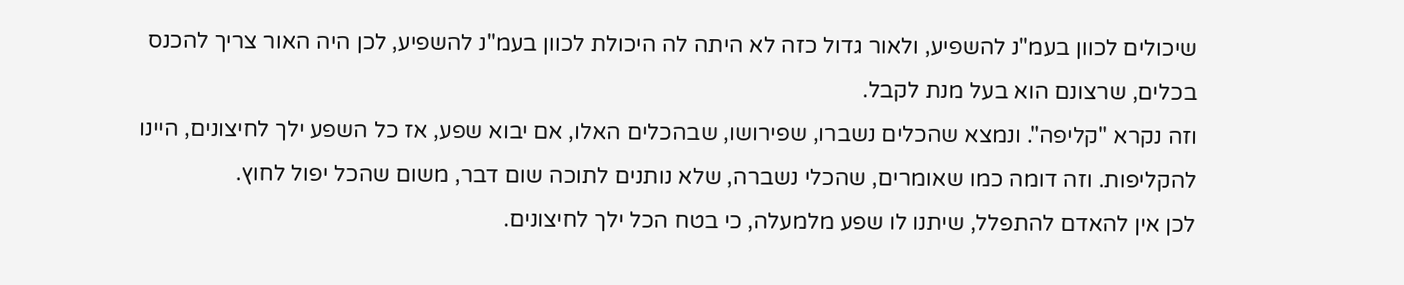שיכולים לכוון בעמ"נ להשפיע, ולאור גדול כזה לא היתה לה היכולת לכוון בעמ"נ להשפיע, לכן היה האור צריך להכנס בכלים, שרצונם הוא בעל מנת לקבל.
וזה נקרא "קליפה". ונמצא שהכלים נשברו, שפירושו, שבהכלים האלו, אם יבוא שפע, אז כל השפע ילך לחיצונים, היינו להקליפות. וזה דומה כמו שאומרים, שהכלי נשברה, שלא נותנים לתוכה שום דבר, משום שהכל יפול לחוץ.
לכן אין להאדם להתפלל, שיתנו לו שפע מלמעלה, כי בטח הכל ילך לחיצונים.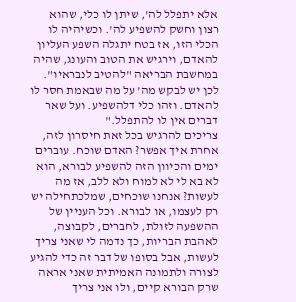אלא יתפלל לה', שיתן לו כלי, שהוא רצון וחשק להשפיע לה'. וכשיהיה לו הכלי הזו, אז בטח יתגלה השפע העליון להאדם, וירגיש את הטוב והעונג, שהיה במחשבת הבריאה "להטיב לנבראיו". לכן יש לבקש מה' על מה שבאמת חסר לו להאדם. וזהו כלי דלהשפיע. ועל שאר דברים אין לו להתפלל."
צריכים להרגיש בכל זאת חיסרון לזה, אחרת איך אפשר? האדם שוכח. עוברים ימים והכיוון הזה להשפיע לבורא, הוא לא בא לי לא למוח ולא ללב, אז מה לעשות? אנחנו שוכחים, שמלכתחילה יש רק לעצמו, או לבורא. וכל העניין של ההשפעה לזולת, לחברים, לקבוצה, לאהבת הבריות, כך נדמה לי שאני צריך לעשות, אבל בסופו של דבר זה כדי להגיע לצורה ולתמונה האמיתית שאני אראה שרק הבורא קיים, ולו אני צריך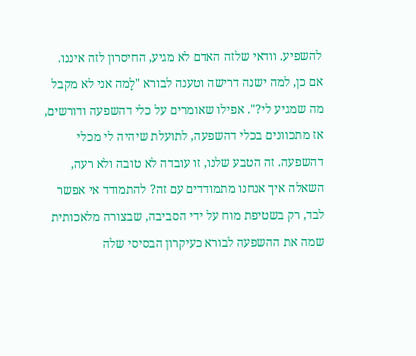להשפיע. וודאי שלזה האדם לא מגיע, החיסרון לזה איננו.
אם כן, למה ישנה דרישה וטענה לבורא "לָמה אני לא מקבל מה שמגיע לי?". אפילו שאומרים על כלי דהשפעה ודורשים, אז מתכוונים בכלי דהשפעה, לתועלת שיהיה לי מכלי דהשפעה. זה הטבע שלנו, זו עובדה לא טובה ולא רעה, השאלה איך אנחנו מתמודדים עם זה? להתמודד אי אפשר לבד, רק בשטיפת מוח על ידי הסביבה, שבצורה מלאכותית שמה את ההשפעה לבורא כעיקרון הבסיסי שלה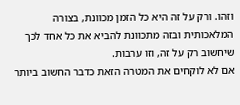וזהו. ורק על זה היא כל הזמן מכוונת, בצורה המלאכותית ובזה מתכוונת להביא את כל אחד לכך שיחשוב רק על זה, וזו ערבות.
אם לא לוקחים את המטרה הזאת כדבר החשוב ביותר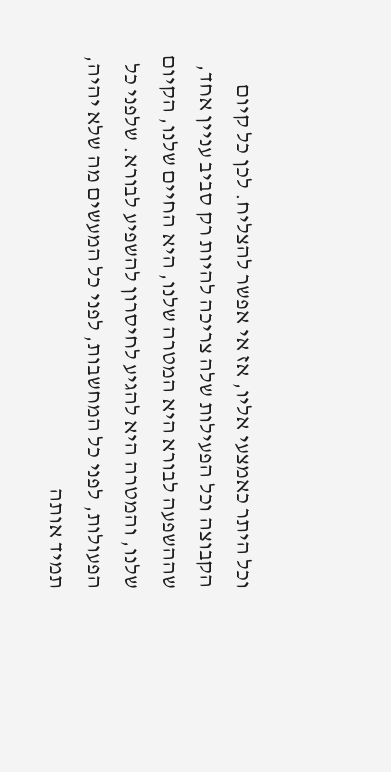וכל היתר כאמצעי אליו, אז אי אפשר להצליח. לכן כל קיום הקבוצה וכל הפעילות שלה צריכה להיות רק סביב עניין אחד, שההשפעה לבורא היא המטרה שלנו, היא החיים שלנו, הקיום שלנו, והמטרה היא להגיע לחיסרון להשפיע לבורא. שלפני כל הפעולות, לפני כל המחשבות, לפני כל המעשים מה שלא יהיה, תמיד אותה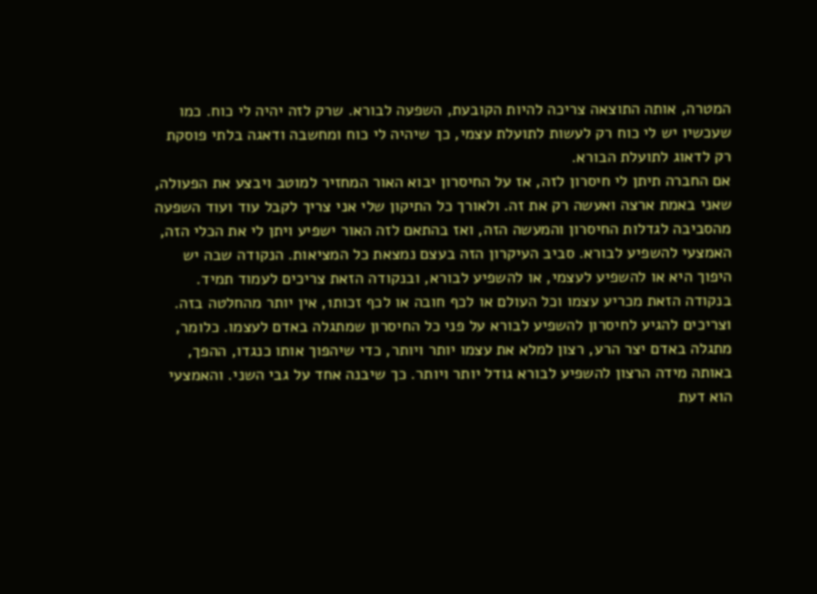המטרה, אותה התוצאה צריכה להיות הקובעת, השפעה לבורא. שרק לזה יהיה לי כוח. כמו שעכשיו יש לי כוח רק לעשות לתועלת עצמי, כך שיהיה לי כוח ומחשבה ודאגה בלתי פוסקת רק לדאוג לתועלת הבורא.
אם החברה תיתן לי חיסרון לזה, אז על החיסרון יבוא האור המחזיר למוטב ויבצע את הפעולה, שאני באמת ארצה ואעשה רק את זה. ולאורך כל התיקון שלי אני צריך לקבל עוד ועוד השפעה מהסביבה לגדלות החיסרון והמעשה הזה, ואז בהתאם לזה האור ישפיע ויתן לי את הכלי הזה, האמצעי להשפיע לבורא. סביב העיקרון הזה בעצם נמצאת כל המציאות. הנקודה שבה יש היפוך היא או להשפיע לעצמי, או להשפיע לבורא, ובנקודה הזאת צריכים לעמוד תמיד. בנקודה הזאת מכריע עצמו וכל העולם או לכף חובה או לכף זכות1, אין יותר מהחלטה בזה.
וצריכים להגיע לחיסרון להשפיע לבורא על פני כל החיסרון שמתגלה באדם לעצמו. כלומר, מתגלה באדם יצר הרע, רצון למלא את עצמו יותר ויותר, כדי שיהפוך אותו כנגדו, ההפך, באותה מידה הרצון להשפיע לבורא גודל יותר ויותר. כך שיבנה אחד על גבי השני. והאמצעי הוא דעת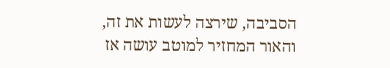הסביבה, שירצה לעשות את זה, והאור המחזיר למוטב עושה אז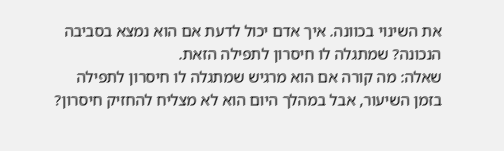את השינוי בכוונה. איך אדם יכול לדעת אם הוא נמצא בסביבה הנכונה? שמתגלה לו חיסרון לתפילה הזאת.
שאלה: מה קורה אם הוא מרגיש שמתגלה לו חיסרון לתפילה בזמן השיעור, אבל במהלך היום הוא לא מצליח להחזיק חיסרון?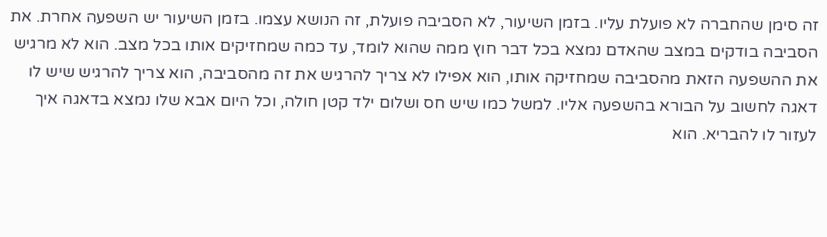זה סימן שהחברה לא פועלת עליו. בזמן השיעור, לא הסביבה פועלת, זה הנושא עצמו. בזמן השיעור יש השפעה אחרת. את הסביבה בודקים במצב שהאדם נמצא בכל דבר חוץ ממה שהוא לומד, עד כמה שמחזיקים אותו בכל מצב. הוא לא מרגיש את ההשפעה הזאת מהסביבה שמחזיקה אותו, הוא אפילו לא צריך להרגיש את זה מהסביבה, הוא צריך להרגיש שיש לו דאגה לחשוב על הבורא בהשפעה אליו. למשל כמו שיש חס ושלום ילד קטן חולה, וכל היום אבא שלו נמצא בדאגה איך לעזור לו להבריא. הוא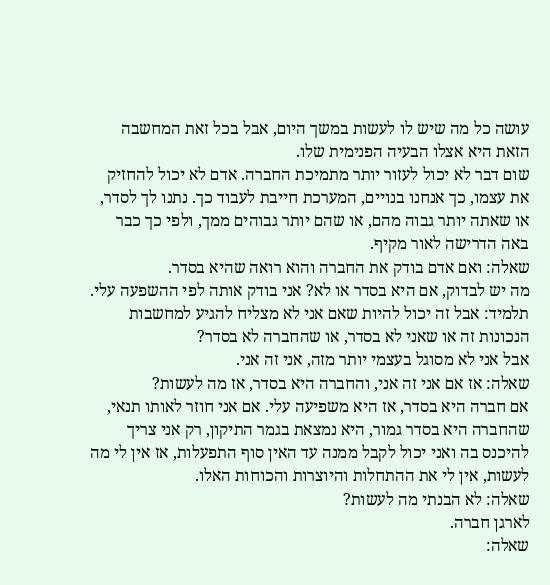עושה כל מה שיש לו לעשות במשך היום, אבל בכל זאת המחשבה הזאת היא אצלו הבעיה הפנימית שלו.
שום דבר לא יכול לעזור יותר מתמיכת החברה. אדם לא יכול להחזיק את עצמו, כך אנחנו בנויים, המערכת חייבת לעבוד כך. נתנו לך לסדר, או שאתה יותר גבוה מהם, או שהם יותר גבוהים ממך, ולפי כך כבר באה הדרישה לאור מקיף.
שאלה: ואם אדם בודק את החברה והוא רואה שהיא בסדר.
מה יש לבדוק, אם היא בסדר או לא? אני בודק אותה לפי ההשפעה עלי.
תלמיד: אבל זה יכול להיות שאם אני לא מצליח להגיע למחשבות הנכונות זה או שאני לא בסדר, או שהחברה לא בסדר?
אבל אני לא מסוגל בעצמי יותר מזה, אני זה אני.
שאלה: אז אם אני זה אני, והחברה היא בסדר, אז מה לעשות?
אם חברה היא בסדר, אז היא משפיעה עלי. אם אני חוזר לאותו תנאי, שהחברה היא בסדר גמור, היא נמצאת בגמר התיקון, רק אני צריך להיכנס בה ואני יכול לקבל ממנה עד האין סוף התפעלות, אז אין לי מה לעשות, אין לי את ההתחלות והיוצרות והכוחות האלו.
שאלה: לא הבנתי מה לעשות?
לארגן חברה.
שאלה: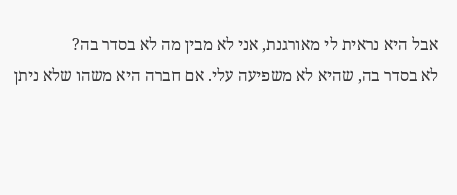אבל היא נראית לי מאורגנת, אני לא מבין מה לא בסדר בה?
לא בסדר בה, שהיא לא משפיעה עלי. אם חברה היא משהו שלא ניתן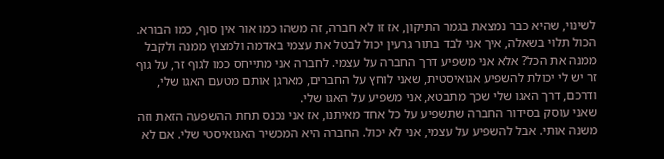לשינוי, שהיא כבר נמצאת בגמר התיקון, אז זו לא חברה, זה משהו כמו אור אין סוף, כמו הבורא. הכול תלוי בשאלה, איך אני לבד בתור גרעין יכול לבטל את עצמי באדמה ולמצוץ ממנה ולקבל ממנה את הכל? אלא אני משפיע דרך החברה על עצמי. לחברה אני מתייחס כמו לגוף זר, על גוף זר יש לי יכולת להשפיע אגואיסטית, שאני לוחץ על החברים, מארגן אותם מטעם האגו שלי, ודרכם, דרך האגו שלי שכך מתבטא, אני משפיע על האגו שלי.
שאני עוסק בסידור החברה שתשפיע על כל אחד מאיתנו, אז אני נכנס תחת ההשפעה הזאת וזה משנה אותי. אבל להשפיע על עצמי, אני לא יכול. החברה היא המכשיר האגואיסטי שלי. אם לא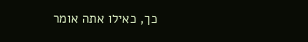כך, כאילו אתה אומר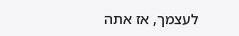לעצמך, אז אתה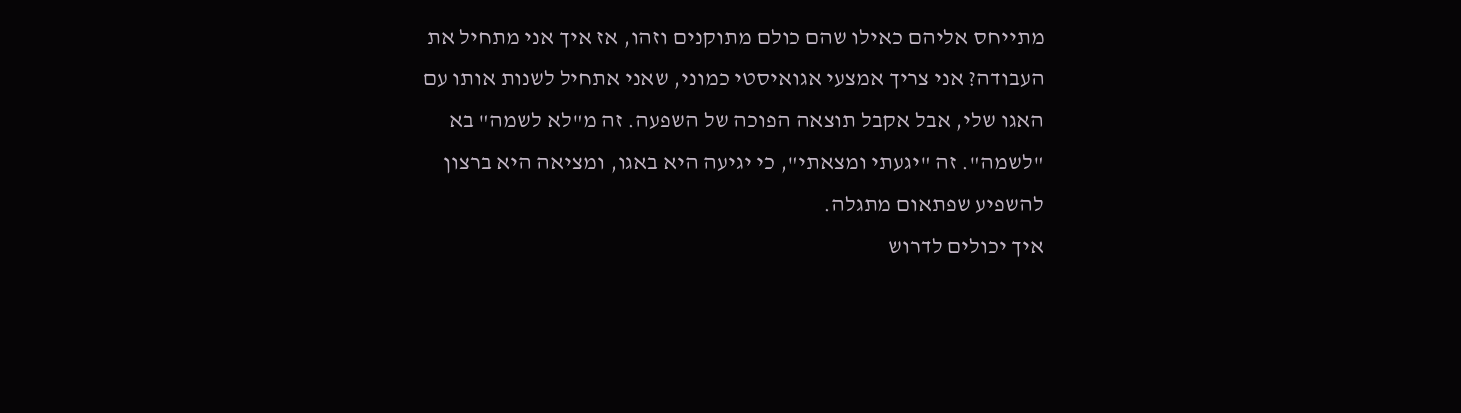מתייחס אליהם כאילו שהם כולם מתוקנים וזהו, אז איך אני מתחיל את העבודה? אני צריך אמצעי אגואיסטי כמוני, שאני אתחיל לשנות אותו עם האגו שלי, אבל אקבל תוצאה הפוכה של השפעה. זה מ"לא לשמה" בא "לשמה". זה "יגעתי ומצאתי", כי יגיעה היא באגו, ומציאה היא ברצון להשפיע שפתאום מתגלה.
איך יכולים לדרוש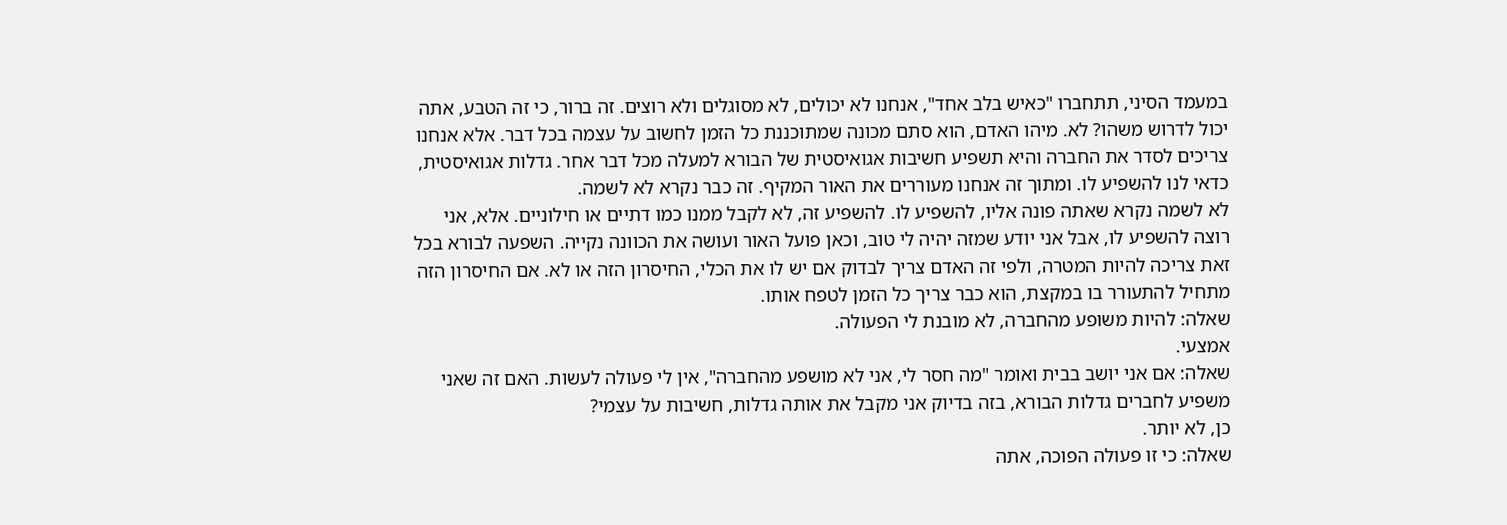במעמד הסיני, תתחברו "כאיש בלב אחד", אנחנו לא יכולים, לא מסוגלים ולא רוצים. זה ברור, כי זה הטבע, אתה יכול לדרוש משהו? לא. מיהו האדם, הוא סתם מכונה שמתוכננת כל הזמן לחשוב על עצמה בכל דבר. אלא אנחנו צריכים לסדר את החברה והיא תשפיע חשיבות אגואיסטית של הבורא למעלה מכל דבר אחר. גדלות אגואיסטית, כדאי לנו להשפיע לו. ומתוך זה אנחנו מעוררים את האור המקיף. זה כבר נקרא לא לשמה.
לא לשמה נקרא שאתה פונה אליו, להשפיע לו. להשפיע זה, לא לקבל ממנו כמו דתיים או חילוניים. אלא, אני רוצה להשפיע לו, אבל אני יודע שמזה יהיה לי טוב, וכאן פועל האור ועושה את הכוונה נקייה. השפעה לבורא בכל זאת צריכה להיות המטרה, ולפי זה האדם צריך לבדוק אם יש לו את הכלי, החיסרון הזה או לא. אם החיסרון הזה מתחיל להתעורר בו במקצת, הוא כבר צריך כל הזמן לטפח אותו.
שאלה: להיות משופע מהחברה, לא מובנת לי הפעולה.
אמצעי.
שאלה: אם אני יושב בבית ואומר "מה חסר לי, אני לא מושפע מהחברה", אין לי פעולה לעשות. האם זה שאני משפיע לחברים גדלות הבורא, בזה בדיוק אני מקבל את אותה גדלות, חשיבות על עצמי?
כן, לא יותר.
שאלה: כי זו פעולה הפוכה, אתה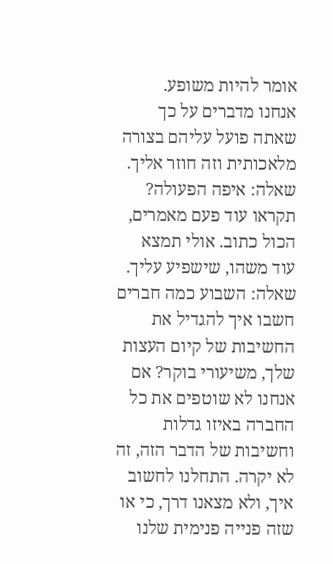אומר להיות משופע.
אנחנו מדברים על כך שאתה פועל עליהם בצורה מלאכותית וזה חוזר אליך.
שאלה: איפה הפעולה?
תקראו עוד פעם מאמרים, הכול כתוב. אולי תמצא עוד משהו, שישפיע עליך.
שאלה: השבוע כמה חברים חשבו איך להגדיל את החשיבות של קיום העצות שלך, משיעורי בוקר? אם אנחנו לא שוטפים את כל החברה באיזו גדלות וחשיבות של הדבר הזה, זה לא יקרה. התחלנו לחשוב איך, ולא מצאנו דרך, כי או שזה פנייה פנימית שלנו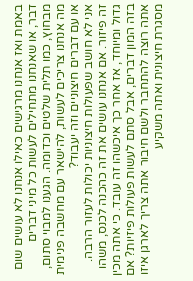באמת ואז אנחנו מרגישים כאילו אנחנו לא עושים שום דבר, או שאנחנו מתחילים לעשות כל מיני דברים מבחוץ, כמו תלית שלטים וכדומה. הגענו למבוי סתום, מה אנחנו צריכים לעשות, להישאר עם מחשבה פנימית או עם דברים חיצוניים וזה יעבוד?
אני לא חושב שפעולות חיצוניות יכולות לעזור הרבה. זה פיזור. אם אנחנו עושים את זה כהכנה לכנס, משהו גדול ומיוחד, אז אחר כך איכשהו זה עובד. כי אתה מכין בזה המון דברים, אבל סתם לעשות פעולות פיזיות? אם אתה רוצה להתחבר ולשם חיבור אתה צריך לארגן איזו מסגרת חיצונית ואתה משקיע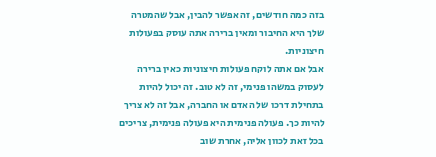בזה כמה חודשים, זה אפשר להבין, אבל שהמטרה שלך היא החיבור ומאין ברירה אתה עוסק בפעולות חיצוניות.
אבל אם אתה לוקח פעולות חיצוניות כאין ברירה לעסוק במשהו פנימי, זה לא טוב. זה יכול להיות בתחילת דרכו של האדם או החברה, אבל זה לא צריך להיות כך. פעולה פנימית היא פעולה פנימית, צריכים בכל זאת לכוון אליה, אחרת שוב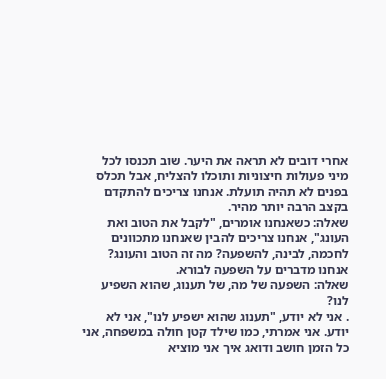אחרי דובים לא תראה את היער. שוב תכנסו לכל מיני פעולות חיצוניות ותוכלו להצליח, אבל תכלס בפנים לא תהיה תועלת. אנחנו צריכים להתקדם בקצב הרבה יותר מהיר.
שאלה: כשאנחנו אומרים, "לקבל את הטוב ואת העונג", אנחנו צריכים להבין שאנחנו מתכוונים לחכמה, לבינה, להשפעה? מה זה הטוב והעונג?
אנחנו מדברים על השפעה לבורא.
שאלה: השפעה של מה, של תענוג, שהוא השפיע לנו?
. אני לא יודע, "תענוג שהוא ישפיע לנו", אני לא יודע. אני אמרתי, כמו שילד קטן חולה במשפחה, אני כל הזמן חושב ודואג איך אני מוציא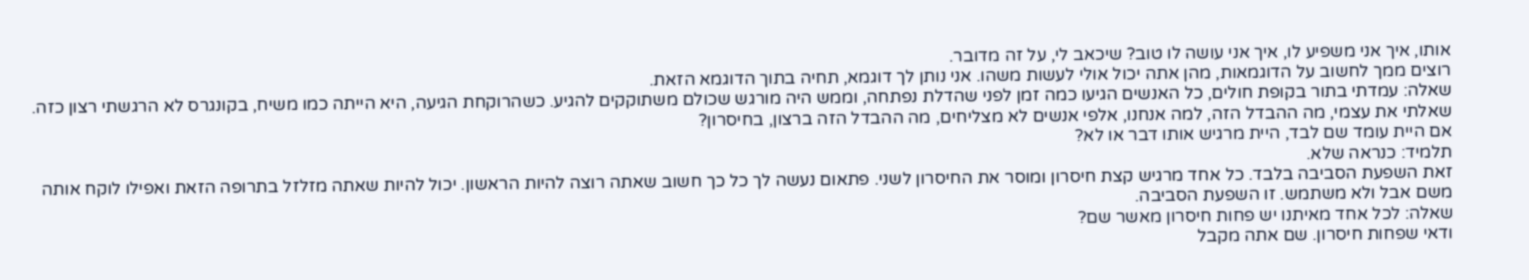אותו, איך אני משפיע לו, איך אני עושה לו טוב? שיכאב לי, על זה מדובר.
רוצים ממך לחשוב על הדוגמאות, מהן אתה יכול אולי לעשות משהו. אני נותן לך דוגמא, תחיה בתוך הדוגמא הזאת.
שאלה: עמדתי בתור בקופת חולים, כל האנשים הגיעו כמה זמן לפני שהדלת נפתחה, וממש היה מורגש שכולם משתוקקים להגיע. כשהרוקחת הגיעה, היא הייתה כמו משיח, בקונגרס לא הרגשתי רצון כזה. שאלתי את עצמי, מה ההבדל הזה, למה אנחנו, אלפי אנשים לא מצליחים, מה ההבדל הזה ברצון, בחיסרון?
אם היית עומד שם לבד, היית מרגיש אותו דבר או לא?
תלמיד: כנראה שלא.
זאת השפעת הסביבה בלבד. כל אחד מרגיש קצת חיסרון ומוסר את החיסרון לשני. פתאום נעשה לך כל כך חשוב שאתה רוצה להיות הראשון. יכול להיות שאתה מזלזל בתרופה הזאת ואפילו לוקח אותה משם אבל ולא משתמש. זו השפעת הסביבה.
שאלה: לכל אחד מאיתנו יש פחות חיסרון מאשר שם?
ודאי שפחות חיסרון. שם אתה מקבל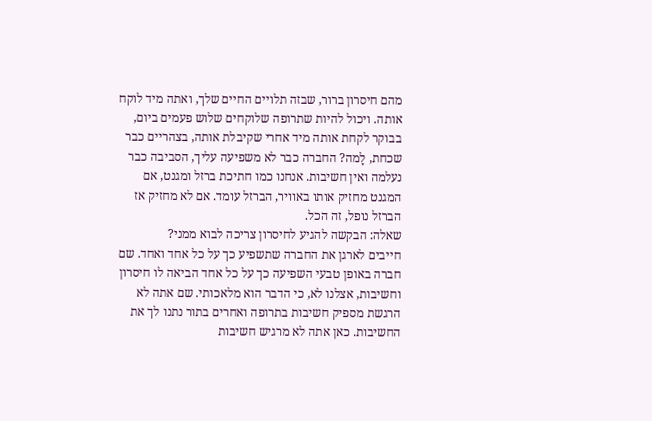מהם חיסרון ברור, שבזה תלויים החיים שלך, ואתה מיד לוקח אותה. ויכול להיות שתרופה שלוקחים שלוש פעמים ביום, בבוקר לקחת אותה מיד אחרי שקיבלת אותה, בצהריים כבר שכחת, לָמה? החברה כבר לא משפיעה עליך, הסביבה כבר נעלמה ואין חשיבות. אנחנו כמו חתיכת ברזל ומגנט, אם המגנט מחזיק אותו באוויר, הברזל עומד. אם לא מחזיק אז הברזל נופל, זה הכל.
שאלה: הבקשה להגיע לחיסרון צריכה לבוא ממני?
חייבים לארגן את החברה שתשפיע כך על כל אחד ואחד. שם חברה באופן טבעי השפיעה כך על כל אחד הביאה לו חיסרון וחשיבות, אצלנו לא, כי הדבר הוא מלאכותי. שם אתה לא הרגשת מספיק חשיבות בתרופה ואחרים בתור נתנו לך את החשיבות. כאן אתה לא מרגיש חשיבות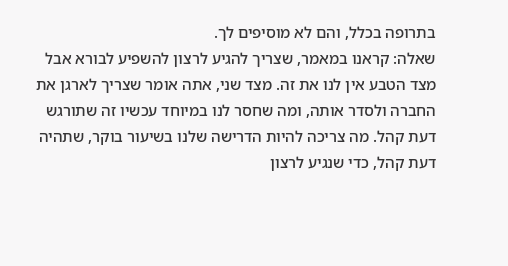בתרופה בכלל, והם לא מוסיפים לך.
שאלה: קראנו במאמר, שצריך להגיע לרצון להשפיע לבורא אבל מצד הטבע אין לנו את זה. מצד שני, אתה אומר שצריך לארגן את החברה ולסדר אותה, ומה שחסר לנו במיוחד עכשיו זה שתורגש דעת קהל. מה צריכה להיות הדרישה שלנו בשיעור בוקר, שתהיה דעת קהל, כדי שנגיע לרצון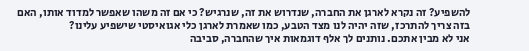להשפיע? זה נקרא לארגן את החברה, שנדרוש את זה, שנרגיש? כי אם זה משהו שאפשר למדוד אותו, האם בזה צריך להתרכז, שזה יהיה לנו מצד הטבע, כמו שאמרת לארגן כלי אגואיסטי שישפיע עלינו?
אני לא מבין אתכם. נותנים לך אלף דוגמאות איך שהחברה, סביבה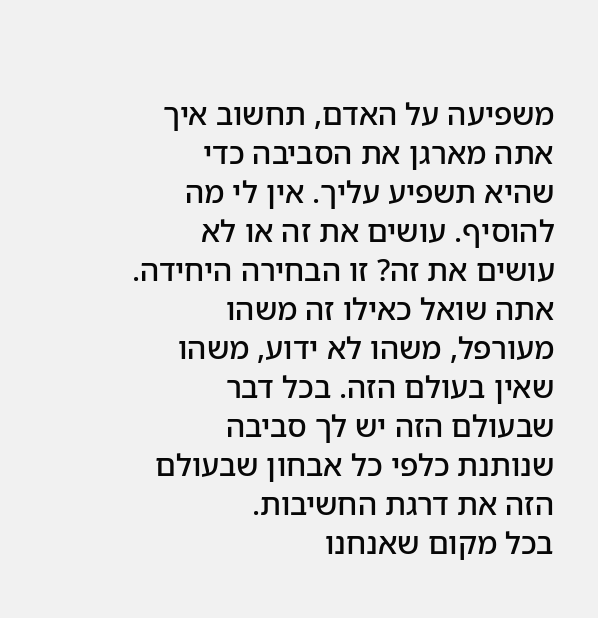משפיעה על האדם, תחשוב איך אתה מארגן את הסביבה כדי שהיא תשפיע עליך. אין לי מה להוסיף. עושים את זה או לא עושים את זה? זו הבחירה היחידה. אתה שואל כאילו זה משהו מעורפל, משהו לא ידוע, משהו שאין בעולם הזה. בכל דבר שבעולם הזה יש לך סביבה שנותנת כלפי כל אבחון שבעולם הזה את דרגת החשיבות.
בכל מקום שאנחנו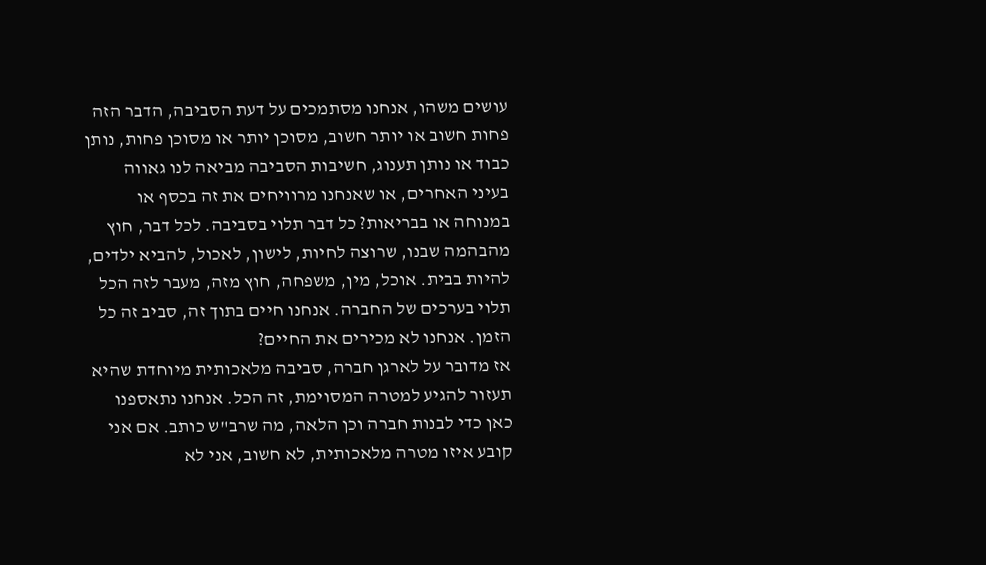עושים משהו, אנחנו מסתמכים על דעת הסביבה, הדבר הזה פחות חשוב או יותר חשוב, מסוכן יותר או מסוכן פחות, נותן כבוד או נותן תענוג, חשיבות הסביבה מביאה לנו גאווה בעיני האחרים, או שאנחנו מרוויחים את זה בכסף או במנוחה או בבריאות? כל דבר תלוי בסביבה. לכל דבר, חוץ מהבהמה שבנו, שרוצה לחיות, לישון, לאכול, להביא ילדים, להיות בבית. אוכל, מין, משפחה, חוץ מזה, מעבר לזה הכל תלוי בערכים של החברה. אנחנו חיים בתוך זה, סביב זה כל הזמן. אנחנו לא מכירים את החיים?
אז מדובר על לארגן חברה, סביבה מלאכותית מיוחדת שהיא תעזור להגיע למטרה המסוימת, זה הכל. אנחנו נתאספנו כאן כדי לבנות חברה וכן הלאה, מה שרב"ש כותב. אם אני קובע איזו מטרה מלאכותית, לא חשוב, אני לא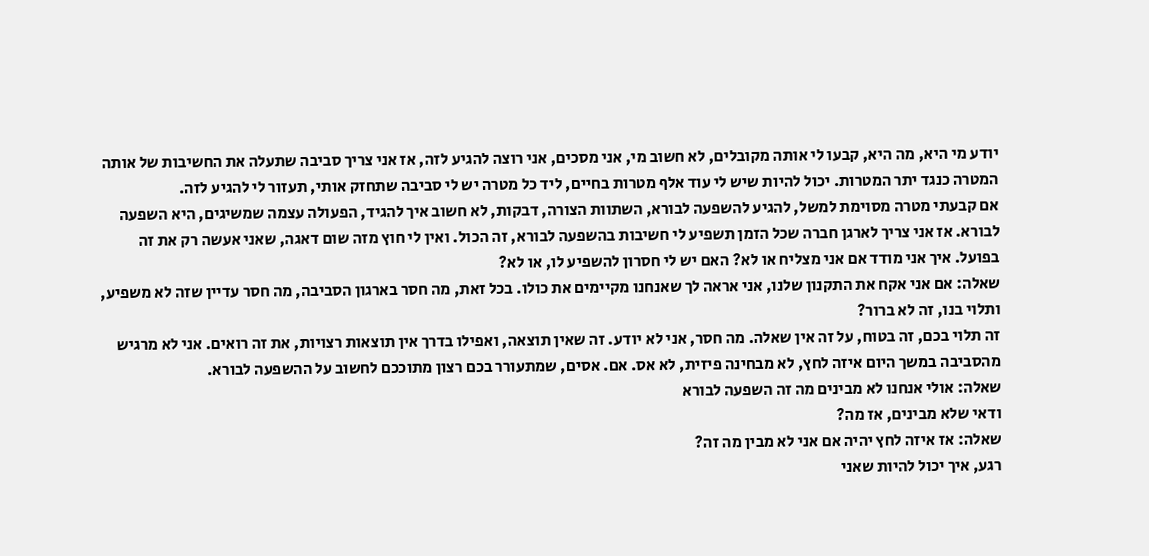יודע מי היא, מה היא, קבעו לי אותה מקובלים, לא חשוב מי, אני מסכים, אני רוצה להגיע לזה, אז אני צריך סביבה שתעלה את החשיבות של אותה המטרה כנגד יתר המטרות. יכול להיות שיש לי עוד אלף מטרות בחיים, ליד כל מטרה יש לי סביבה שתחזק אותי, תעזור לי להגיע לזה.
אם קבעתי מטרה מסוימת למשל, להגיע להשפעה לבורא, השתוות הצורה, דבקות, לא חשוב איך להגיד, הפעולה עצמה שמשיגים, היא השפעה לבורא. אז אני צריך לארגן חברה שכל הזמן תשפיע לי חשיבות בהשפעה לבורא, זה הכול. ואין לי חוץ מזה שום דאגה, שאני אעשה רק את זה בפועל. איך אני מודד אם אני מצליח או לא? האם יש לי חסרון להשפיע לו, או לא?
שאלה: אם אני אקח את התקנון שלנו, אני אראה לך שאנחנו מקיימים את כולו. בכל זאת, מה חסר בארגון הסביבה, מה חסר עדיין שזה לא משפיע, ותלוי בנו, זה לא ברור?
זה תלוי בכם, זה בטוח, על זה אין שאלה. מה חסר, אני לא יודע. זה שאין תוצאה, ואפילו בדרך אין תוצאות רצויות, את זה רואים. אני לא מרגיש מהסביבה במשך היום איזה לחץ, לא מבחינה פיזית, לא אס. אם. אסים, שמתעורר בכם רצון מתוככם לחשוב על ההשפעה לבורא.
שאלה: אולי אנחנו לא מבינים מה זה השפעה לבורא
ודאי שלא מבינים, אז מה?
שאלה: אז איזה לחץ יהיה אם אני לא מבין מה זה?
רגע, איך יכול להיות שאני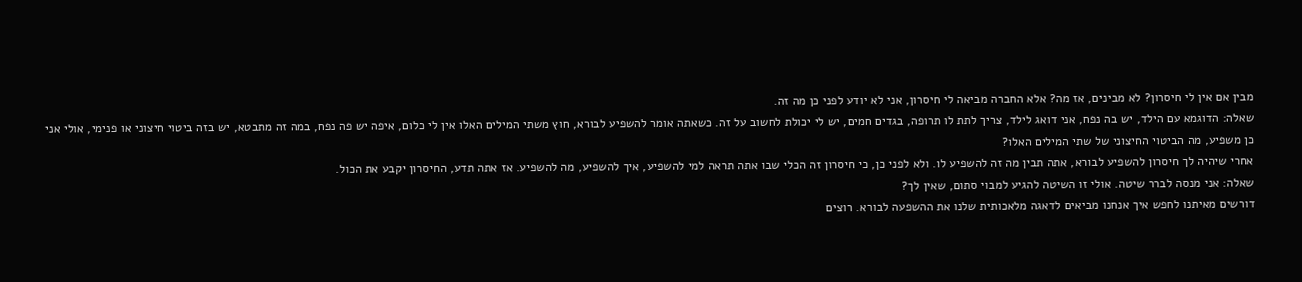מבין אם אין לי חיסרון? לא מבינים, אז מה? אלא החברה מביאה לי חיסרון, אני לא יודע לפני כן מה זה.
שאלה: הדוגמא עם הילד, יש בה נפח, אני דואג לילד, צריך לתת לו תרופה, בגדים חמים, יש לי יכולת לחשוב על זה. כשאתה אומר להשפיע לבורא, חוץ משתי המילים האלו אין לי כלום, איפה יש פה נפח, במה זה מתבטא, יש בזה ביטוי חיצוני או פנימי, אולי אני כן משפיע, מה הביטוי החיצוני של שתי המילים האלו?
אחרי שיהיה לך חיסרון להשפיע לבורא, אתה תבין מה זה להשפיע לו. ולא לפני כן, כי חיסרון זה הכלי שבו אתה תראה למי להשפיע, איך להשפיע, מה להשפיע. אז אתה תדע, החיסרון יקבע את הכול.
שאלה: אני מנסה לברר שיטה. אולי זו השיטה להגיע למבוי סתום, שאין לך?
דורשים מאיתנו לחפש איך אנחנו מביאים לדאגה מלאכותית שלנו את ההשפעה לבורא. רוצים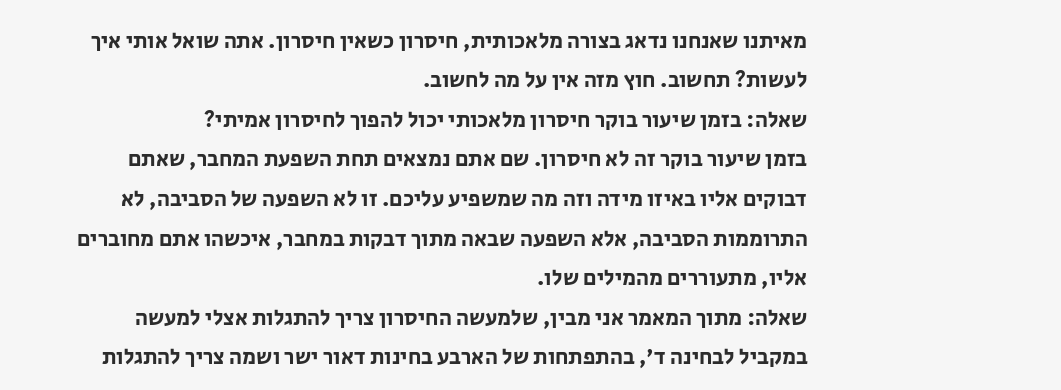מאיתנו שאנחנו נדאג בצורה מלאכותית, חיסרון כשאין חיסרון. אתה שואל אותי איך לעשות? תחשוב. חוץ מזה אין על מה לחשוב.
שאלה: בזמן שיעור בוקר חיסרון מלאכותי יכול להפוך לחיסרון אמיתי?
בזמן שיעור בוקר זה לא חיסרון. שם אתם נמצאים תחת השפעת המחבר, שאתם דבוקים אליו באיזו מידה וזה מה שמשפיע עליכם. זו לא השפעה של הסביבה, לא התרוממות הסביבה, אלא השפעה שבאה מתוך דבקות במחבר, איכשהו אתם מחוברים אליו, מתעוררים מהמילים שלו.
שאלה: מתוך המאמר אני מבין, שלמעשה החיסרון צריך להתגלות אצלי למעשה במקביל לבחינה ד', בהתפתחות של הארבע בחינות דאור ישר ושמה צריך להתגלות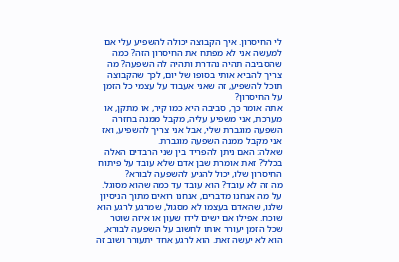לי החיסרון. איך הקבוצה יכולה להשפיע עלי אם למעשה אני לא מפתח את החיסרון הזה? כמה שהסביבה תהיה נהדרת ותהיה לה השפעה? מה צריך להביא אותי בסופו של יום, לכך שהקבוצה תוכל להשפיע, זה שאני אעבוד על עצמי כל הזמן על החיסרון?
אתה אומר כך, סביבה היא כמו קיר, או מִתקן, או מערכת, אני משפיע עליה, מקבל ממנה בחזרה השפעה מוגברת שלי, אבל אני צריך להשפיע, ואז אני מקבל ממנה השפעה מוגברת.
שאלה: האם ניתן להפריד בין שני הרבדים האלה בכלל? זאת אומרת שבן אדם שלא עובד על פיתוח החיסרון שלו, יכול להגיע להשפעה לבורא?
מה זה לא עובד? הוא עובד עד כמה שהוא מסוגל. על מה אנחנו מדברים, אנחנו רואים מתוך הניסיון שלנו, שהאדם בעצמו לא מסגול, שמרגע לרגע הוא שוכח. אפילו אם ישים לידו שעון או איזה שוטר שכל הזמן יעורר אותו לחשוב על השפעה לבורא, הוא לא יעשה זאת. הוא לרגע אחד יתעורר ושוב זה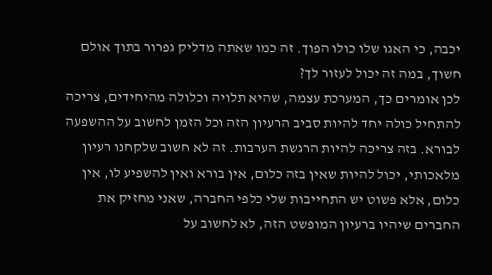יכבה, כי האגו שלו כולו הפוך. זה כמו שאתה מדליק גפרור בתוך אולם חשוך, במה זה יכול לעזור לך?
לכן אומרים כך, המערכת עצמה, שהיא תלויה וכלולה מהיחידים, צריכה להתחיל כולה יחד להיות סביב הרעיון הזה וכל הזמן לחשוב על ההשפעה לבורא. בזה צריכה להיות הרגשת הערבות. זה לא חשוב שלקחנו רעיון מלאכותי, יכול להיות שאין בזה כלום, אין בורא ואין להשפיע לו, אין כלום, אלא פשוט יש התחייבות שלי כלפי החברה, שאני מחזיק את החברים שיהיו ברעיון המופשט הזה, לא לחשוב על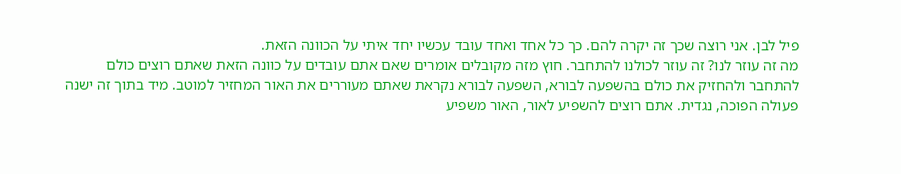פיל לבן. אני רוצה שכך זה יקרה להם. כך כל אחד ואחד עובד עכשיו יחד איתי על הכוונה הזאת.
מה זה עוזר לנו? זה עוזר לכולנו להתחבר. חוץ מזה מקובלים אומרים שאם אתם עובדים על כוונה הזאת שאתם רוצים כולם להתחבר ולהחזיק את כולם בהשפעה לבורא, השפעה לבורא נקראת שאתם מעוררים את האור המחזיר למוטב. מיד בתוך זה ישנה פעולה הפוכה, נגדית. אתם רוצים להשפיע לאור, האור משפיע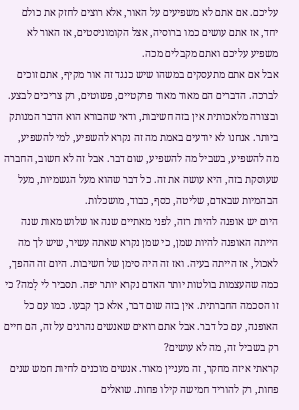עליכם. אם אתם לא משפיעים על האור, אלא רוצים לחזק את כולם יחד, אז אתם עושים כמו ברוסיה, אצל הקומוניסטים, אז האור לא משפיע עליכם ואתם מקבלים מכה.
אבל אם אתם מתעסקים במשהו שיש כנגד זה אור מקיף, אתם זוכים לברכה. הדברים הם מאוד מאוד פרקטיים, פשוטים, רק צריכים לבצע. ובצורה מלאכותית אין בזה חשיבות, ודאי שהבורא הוא הדבר המנותק ביותר. אנחנו לא יודעים באמת מה זה נקרא להשפיע, למי להשפיע, מה להשפיע, בשביל מה להשפיע, שום דבר. אבל זה לא חשוב, החברה שעוסקת בזה, היא עושה את זה. כל דבר שהוא מעל הגשמיות, מעל הבהמיות שבאדם, שליטה, כסף, כבוד, מושכלות.
היום יש אופנה להיות רזה, לפני מאתיים שנה או שלוש מאות שנה הייתה האופנה להיות שמן, כי שמן נקרא שאתה עשיר, שיש לך מה לאכול, אז הייתה בעיה. ואז זה היה סימן של חשיבות. היום זה ההפך, כמה שהעצמות בולטות יותר האדם נקרא יותר יפה. תסביר לי לָמה? כי זו הסכמה החברתית. אין בזה שום דבר, אלא כך קבעו. כמו עם כל האופנה, עם כל דבר. אבל אתם רואים שאנשים נהרגים על זה, הם חיים רק בשביל זה, מה לא עושים?
קראתי איזה מחקר, זה מעניין מאוד. אנשים מוכנים לחיות חמש שנים פחות, רק להוריד חמישה קילו פחות. שואלים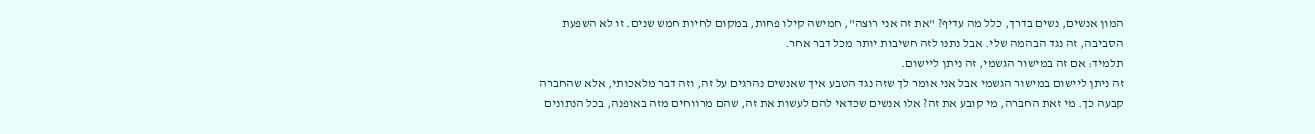המון אנשים, נשים בדרך, כלל מה עדיף? "את זה אני רוצה", חמישה קילו פחות, במקום לחיות חמש שנים. זו לא השפעת הסביבה, זה נגד הבהמה שלי. אבל נתנו לזה חשיבות יותר מכל דבר אחר.
תלמיד: אם זה במישור הגשמי, זה ניתן ליישום.
זה ניתן ליישום במישור הגשמי אבל אני אומר לך שזה נגד הטבע איך שאנשים נהרגים על זה, וזה דבר מלאכותי, אלא שהחברה קבעה כך. מי זאת החברה, מי קובע את זה? אלו אנשים שכדאי להם לעשות את זה, שהם מרווחים מזה באופנה, בכל הנתונים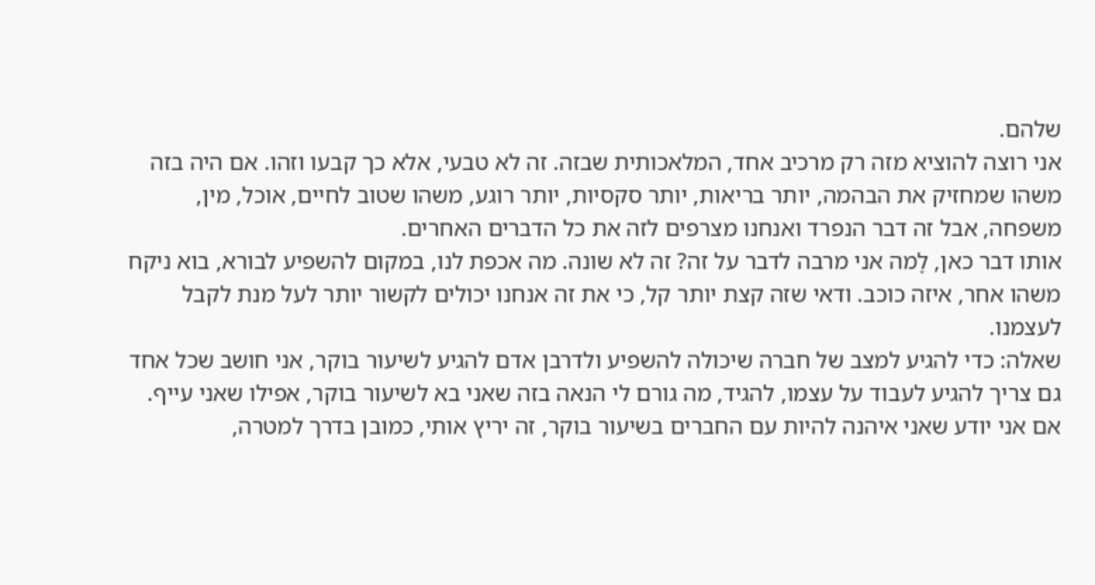שלהם.
אני רוצה להוציא מזה רק מרכיב אחד, המלאכותית שבזה. זה לא טבעי, אלא כך קבעו וזהו. אם היה בזה משהו שמחזיק את הבהמה, יותר בריאות, יותר סקסיות, יותר רוגע, משהו שטוב לחיים, אוכל, מין, משפחה, אבל זה דבר הנפרד ואנחנו מצרפים לזה את כל הדברים האחרים.
אותו דבר כאן, לָמה אני מרבה לדבר על זה? זה לא שונה. מה אכפת לנו, במקום להשפיע לבורא, בוא ניקח משהו אחר, איזה כוכב. ודאי שזה קצת יותר קל, כי את זה אנחנו יכולים לקשור יותר לעל מנת לקבל לעצמנו.
שאלה: כדי להגיע למצב של חברה שיכולה להשפיע ולדרבן אדם להגיע לשיעור בוקר, אני חושב שכל אחד גם צריך להגיע לעבוד על עצמו, להגיד, מה גורם לי הנאה בזה שאני בא לשיעור בוקר, אפילו שאני עייף. אם אני יודע שאני איהנה להיות עם החברים בשיעור בוקר, זה יריץ אותי, כמובן בדרך למטרה,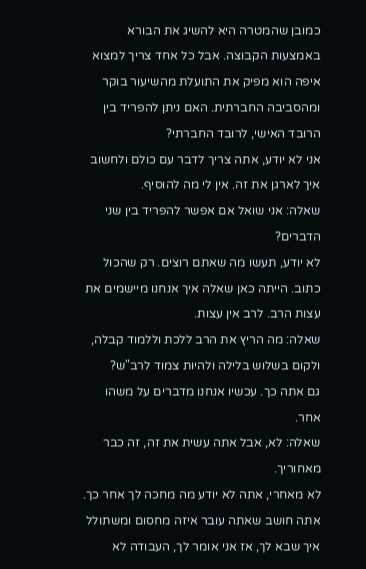כמובן שהמטרה היא להשיג את הבורא באמצעות הקבוצה. אבל כל אחד צריך למצוא איפה הוא מפיק את התועלת מהשיעור בוקר ומהסביבה החברתית. האם ניתן להפריד בין הרובד האישי, לרובד החברתי?
אני לא יודע, אתה צריך לדבר עם כולם ולחשוב איך לארגן את זה. אין לי מה להוסיף.
שאלה: אני שואל אם אפשר להפריד בין שני הדברים?
לא יודע, תעשו מה שאתם רוצים. רק שהכול כתוב. הייתה כאן שאלה איך אנחנו מיישמים את עצות הרב. לרב אין עצות.
שאלה: מה הריץ את הרב ללכת וללמוד קבלה, ולקום בשלוש בלילה ולהיות צמוד לרב"ש?
גם אתה כך. עכשיו אנחנו מדברים על משהו אחר.
שאלה: לא, אבל אתה עשית את זה, זה כבר מאחוריך.
לא מאחרי, אתה לא יודע מה מחכה לך אחר כך. אתה חושב שאתה עובר איזה מחסום ומשתולל איך שבא לך, אז אני אומר לך, העבודה לא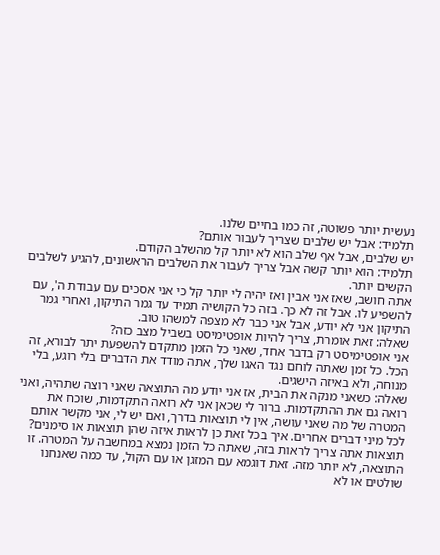נעשית יותר פשוטה, זה כמו בחיים שלנו.
תלמיד: אבל יש שלבים שצריך לעבור אותם?
יש שלבים, אבל אף שלב הוא לא יותר קל מהשלב הקודם.
תלמיד: הוא יותר קשה אבל צריך לעבור את השלבים הראשונים, להגיע לשלבים הקשים יותר.
אתה חושב, שאז אני אבין ואז יהיה לי יותר קל כי אני אסכים עם עבודת ה', עם להשפיע לו. אבל זה לא כך. בזה כל הקושיה תמיד עד גמר התיקון, ואחרי גמר התיקון אני לא יודע, אבל אני כבר לא מצפה למשהו טוב.
שאלה: זאת אומרת, צריך להיות אופטימיסט בשביל מצב כזה?
אני אופטימיסט רק בדבר אחד, שאני כל הזמן מתקדם להשפעת יתר לבורא, זה הכל. כל זמן שאתה לוחם נגד האגו שלך, אתה מודד את הדברים בלי רוגע, בלי מנוחה, ולא באיזה הישגים.
שאלה: כשאני מנקה את הבית, אז אני יודע מה התוצאה שאני רוצה שתהיה, ואני רואה גם את ההתקדמות. ברור לי שכאן אני לא רואה התקדמות, שוכח את המטרה של מה שאני עושה, אין לי תוצאות בדרך, ואם יש לי, אני מקשר אותם לכל מיני דברים אחרים. איך בכל זאת כן לראות איזה שהן תוצאות או סימנים?
תוצאות אתה צריך לראות בזה, שאתה כל הזמן נמצא במחשבה על המטרה. זו התוצאה, לא יותר מזה. זאת דוגמא עם המזגן או עם הקול, עד כמה שאנחנו שולטים או לא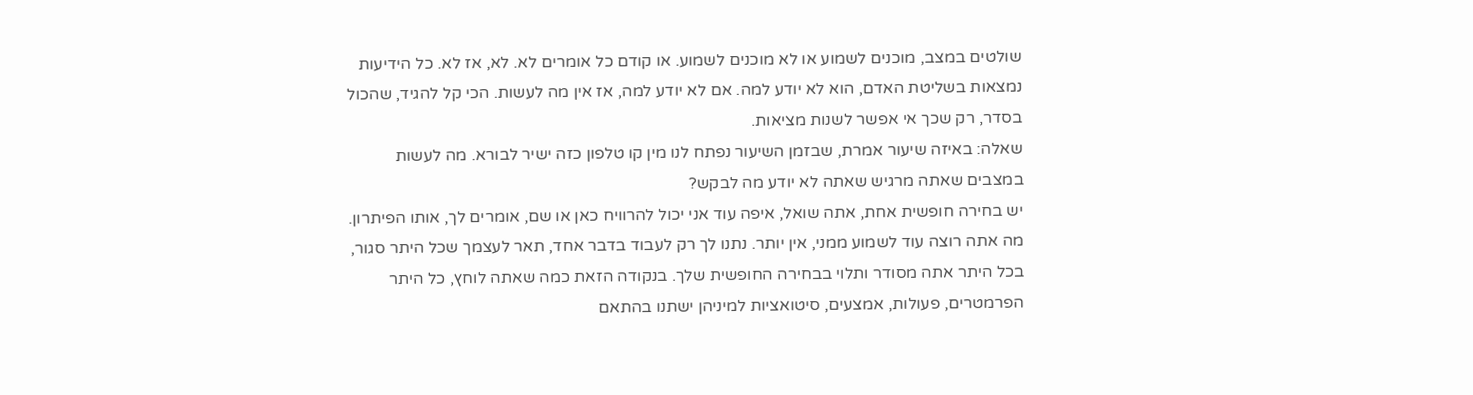שולטים במצב, מוכנים לשמוע או לא מוכנים לשמוע. או קודם כל אומרים לא. לא, אז לא. כל הידיעות נמצאות בשליטת האדם, הוא לא יודע למה. אם לא יודע למה, אז אין מה לעשות. הכי קל להגיד, שהכול בסדר, רק שכך אי אפשר לשנות מציאות.
שאלה: באיזה שיעור אמרת, שבזמן השיעור נפתח לנו מין קו טלפון כזה ישיר לבורא. מה לעשות במצבים שאתה מרגיש שאתה לא יודע מה לבקש?
יש בחירה חופשית אחת, אתה שואל, איפה עוד אני יכול להרוויח כאן או שם, אומרים לך, אותו הפיתרון. מה אתה רוצה עוד לשמוע ממני, אין יותר. נתנו לך רק לעבוד בדבר אחד, תאר לעצמך שכל היתר סגור, בכל היתר אתה מסודר ותלוי בבחירה החופשית שלך. בנקודה הזאת כמה שאתה לוחץ, כל היתר הפרמטרים, פעולות, אמצעים, סיטואציות למיניהן ישתנו בהתאם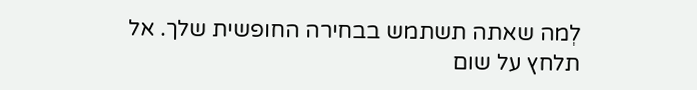לְמה שאתה תשתמש בבחירה החופשית שלך. אל תלחץ על שום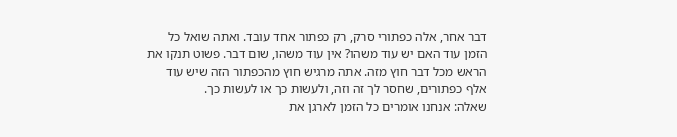דבר אחר, אלה כפתורי סרק, רק כפתור אחד עובד. ואתה שואל כל הזמן עוד האם יש עוד משהו? אין עוד משהו, שום דבר. פשוט תנקו את הראש מכל דבר חוץ מזה. אתה מרגיש חוץ מהכפתור הזה שיש עוד אלף כפתורים, שחסר לך זה וזה, ולעשות כך או לעשות כך.
שאלה: אנחנו אומרים כל הזמן לארגן את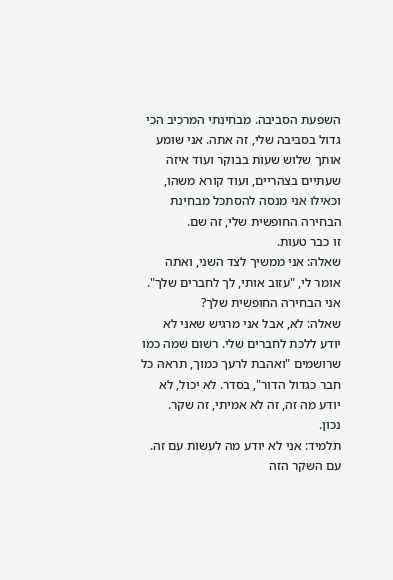השפעת הסביבה. מבחינתי המרכיב הכי גדול בסביבה שלי, זה אתה. אני שומע אותך שלוש שעות בבוקר ועוד איזה שעתיים בצהריים, ועוד קורא משהו, וכאילו אני מנסה להסתכל מבחינת הבחירה החופשית שלי, זה שם.
זו כבר טעות.
שאלה: אני ממשיך לצד השני, ואתה אומר לי, "עזוב אותי, לך לחברים שלך".
אני הבחירה החופשית שלך?
שאלה: לא, אבל אני מרגיש שאני לא יודע ללכת לחברים שלי. רשום שמה כמו שרושמים "ואהבת לרעך כמוך, תראה כל חבר כגדול הדור", בסדר. לא יכול, לא יודע מה זה, זה לא אמיתי, זה שקר.
נכון.
תלמיד: אני לא יודע מה לעשות עם זה.
עם השקר הזה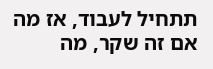תתחיל לעבוד, אז מה אם זה שקר, מה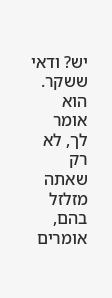יש? ודאי ששקר. הוא אומר לך, לא רק שאתה מזלזל בהם, אומרים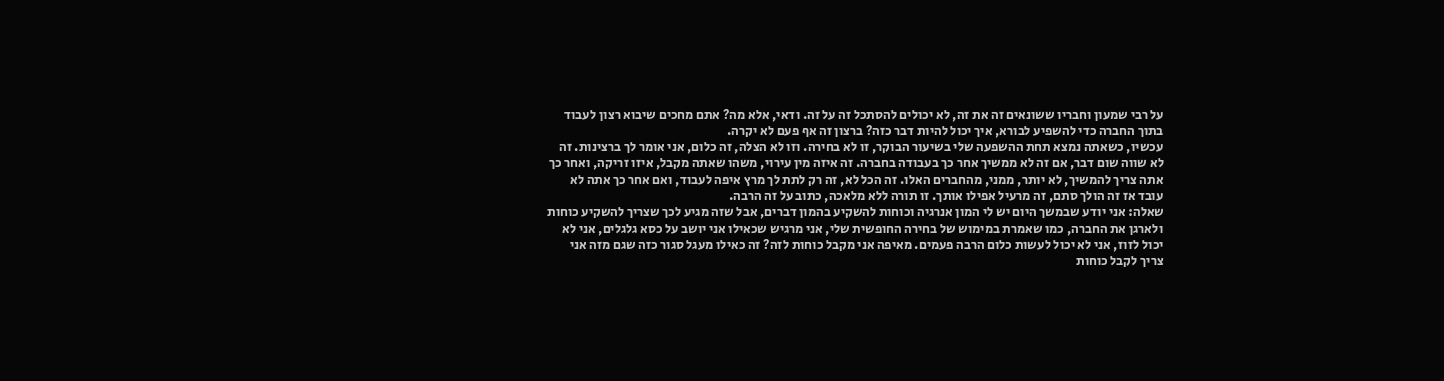על רבי שמעון וחבריו ששונאים זה את זה, לא יכולים להסתכל זה על זה. ודאי, אלא מה? אתם מחכים שיבוא רצון לעבוד בתוך החברה כדי להשפיע לבורא, איך יכול להיות דבר כזה? ברצון זה אף פעם לא יקרה.
עכשיו, כשאתה נמצא תחת ההשפעה שלי בשיעור הבוקר, זו לא בחירה. וזו לא הצלה, זה כלום, אני אומר לך ברצינות. זה לא שווה שום דבר, אם זה לא ממשיך אחר כך בעבודה בחברה. זה איזה מין עירוי, משהו שאתה מקבל, איזו זריקה, ואחר כך אתה צריך להמשיך, לא יותר, ממני, מהחברים האלו. זה הכל לא, זה רק לתת לך מרץ איפה לעבוד, ואם אחר כך אתה לא עובד אז זה הולך סתם, זה מרעיל אפילו אותך. זו תורה ללא מלאכה, כתוב על זה הרבה.
שאלה: אני יודע שבמשך היום יש לי המון אנרגיה וכוחות להשקיע בהמון דברים, אבל שזה מגיע לכך שצריך להשקיע כוחות ולארגן את החברה, כמו שאמרת במימוש של בחירה החופשית שלי, אני מרגיש שכאילו אני יושב על כסא גלגלים, אני לא יכול לזוז, אני לא יכול לעשות כלום הרבה פעמים. מאיפה אני מקבל כוחות לזה? זה כאילו מעגל סגור כזה שגם מזה אני צריך לקבל כוחות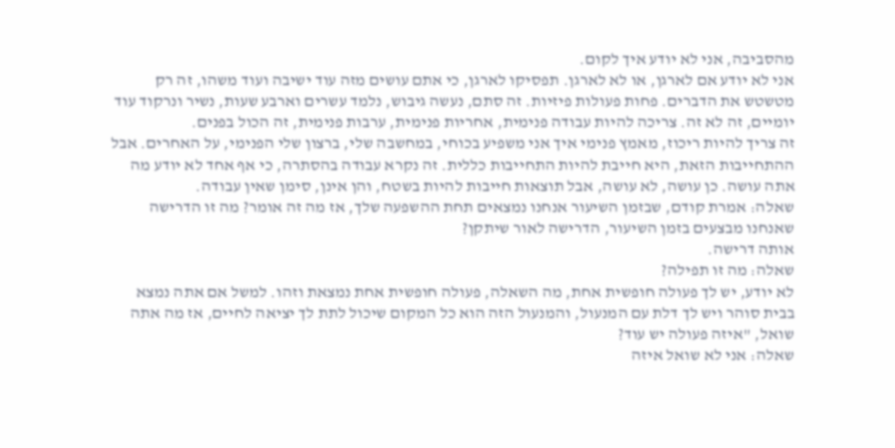מהסביבה, אני לא יודע איך לקום.
אני לא יודע אם לארגן, או לא לארגן. תפסיקו לארגן, כי אתם עושים מזה עוד ישיבה ועוד משהו, זה רק מטשטש את הדברים. פחות פעולות פיזיות. זה סתם, נעשה גיבוש, נלמד עשרים וארבע שעות, נשיר ונרקוד עוד יומיים, זה לא זה. צריכה להיות עבודה פנימית, אחריות פנימית, ערבות פנימית, זה הכול בפנים.
זה צריך להיות ריכוז, מאמץ פנימי איך אני משפיע בכוחי, במחשבה שלי, ברצון שלי הפנימי, על האחרים. אבל ההתחייבות הזאת, היא חייבת להיות התחייבות כללית. זה נקרא עבודה בהסתרה, כי אף אחד לא יודע מה אתה עושה. כן עושה, לא עושה, אבל תוצאות חייבות להיות בשטח, והן אינן, סימן שאין עבודה.
שאלה: אמרת קודם, שבזמן השיעור אנחנו נמצאים תחת ההשפעה שלך, אז מה זה אומר? מה זו הדרישה שאנחנו מבצעים בזמן השיעור, הדרישה לאור שיתקן?
אותה דרישה.
שאלה: מה זו תפילה?
לא יודע, יש לך פעולה חופשית אחת, מה השאלה, פעולה חופשית אחת נמצאת וזהו. למשל אם אתה נמצא בבית סוהר ויש לך דלת עם המנעול, והמנעול הזה הוא כל המקום שיכול לתת לך יציאה לחיים, אז מה אתה שואל, "איזה פעולה יש עוד?
שאלה: אני לא שואל איזה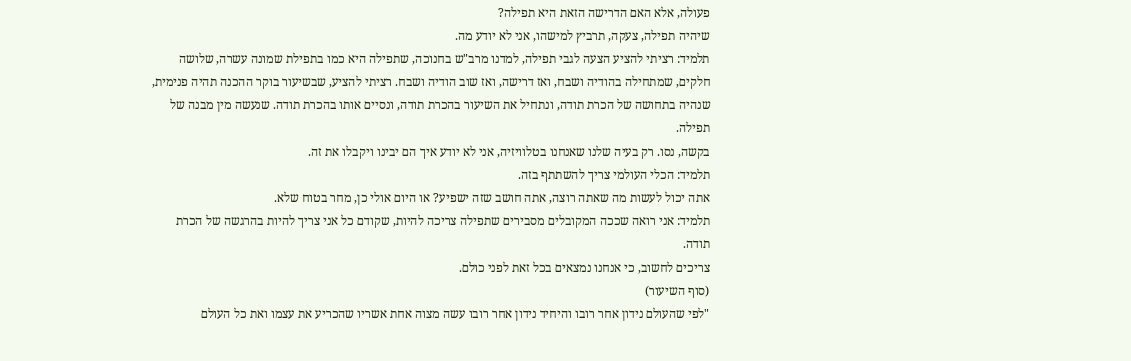פעולה, אלא האם הדרישה הזאת היא תפילה?
שיהיה תפילה, צעקה, תרביץ למישהו, אני לא יודע מה.
תלמיד: רציתי להציע הצעה לגבי תפילה, למדנו מרב"ש בחנוכה, שתפילה היא כמו בתפילת שמונה עשרה, שלושה חלקים, שמתחילה בהודיה ושבח, ואז דרישה, ואז שוב הודיה ושבח. רציתי להציע, שבשיעור בוקר ההכנה תהיה פנימית, שנהיה בתחושה של הכרת תודה, ונתחיל את השיעור בהכרת תודה, ונסיים אותו בהכרת תודה. שנעשה מין מבנה של תפילה.
בקשה, נסו. רק בעיה שלנו שאנחנו בטלוויזיה, אני לא יודע איך הם יבינו ויקבלו את זה.
תלמיד: הכלי העולמי צריך להשתתף בזה.
אתה יכול לעשות מה שאתה רוצה, אתה חושב שזה ישפיע? או היום אולי כן, מחר בטוח שלא.
תלמיד: אני רואה שככה המקובלים מסבירים שתפילה צריכה להיות, שקודם כל אני צריך להיות בהרגשה של הכרת תודה.
צריכים לחשוב, כי אנחנו נמצאים בכל זאת לפני כולם.
(סוף השיעור)
"לפי שהעולם נידון אחר רובו והיחיד נידון אחר רובו עשה מצוה אחת אשריו שהכריע את עצמו ואת כל העולם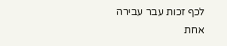לכף זכות עבר עבירה אחת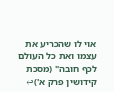אוי לו שהכריע את עצמו ואת כל העולם לכף חובה" (מסכת קידושין פרק א')↩